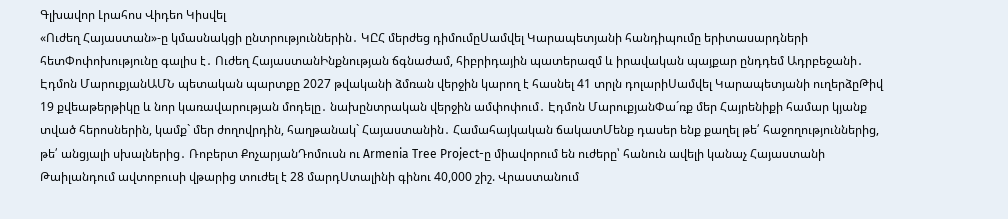Գլխավոր Լրահոս Վիդեո Կիսվել
«Ուժեղ Հայաստան»-ը կմասնակցի ընտրություններին․ ԿԸՀ մերժեց դիմումըՍամվել Կարապետյանի հանդիպումը երիտասարդների հետՓոփոխությունը գալիս է․ Ուժեղ ՀայաստանԻնքնության ճգնաժամ, հիբրիդային պատերազմ և իրավական պայքար ընդդեմ Ադրբեջանի․ Էդմոն ՄարուքյանԱՄՆ պետական պարտքը 2027 թվականի ձմռան վերջին կարող է հասնել 41 տրլն դոլարիՍամվել Կարապետյանի ուղերձըԹիվ 19 քվեաթերթիկը և նոր կառավարության մոդելը․ նախընտրական վերջին ամփոփում․ Էդմոն ՄարուքյանՓա´ռք մեր Հայրենիքի համար կյանք տված հերոսներին, կամք` մեր ժողովրդին, հաղթանակ` Հայաստանին․ Համահայկական ճակատՄենք դասեր ենք քաղել թե՛ հաջողություններից, թե՛ անցյալի սխալներից․ Ռոբերտ ՔոչարյանԴոմուսն ու Armenia Tree Project-ը միավորում են ուժերը՝ հանուն ավելի կանաչ Հայաստանի Թաիլանդում ավտոբուսի վթարից տուժել է 28 մարդՍտալինի գինու 40,000 շիշ. Վրաստանում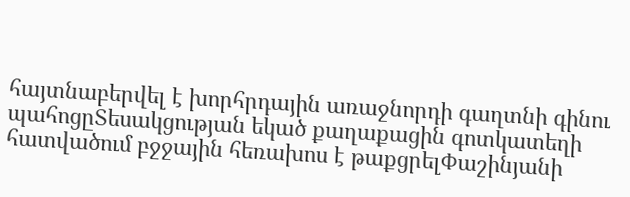հայտնաբերվել է խորհրդային առաջնորդի գաղտնի գինու պահոցըՏեսակցության եկած քաղաքացին գոտկատեղի հատվածում բջջային հեռախոս է թաքցրելՓաշինյանի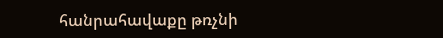հանրահավաքը թռչնի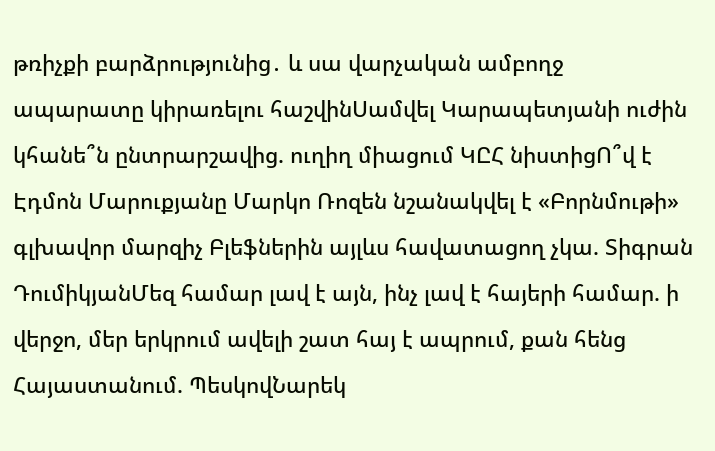թռիչքի բարձրությունից․ և սա վարչական ամբողջ ապարատը կիրառելու հաշվինՍամվել Կարապետյանի ուժին կհանե՞ն ընտրարշավից. ուղիղ միացում ԿԸՀ նիստիցՈ՞վ է Էդմոն Մարուքյանը Մարկո Ռոզեն նշանակվել է «Բորնմութի» գլխավոր մարզիչ Բլեֆներին այլևս հավատացող չկա. Տիգրան ԴումիկյանՄեզ համար լավ է այն, ինչ լավ է հայերի համար. ի վերջո, մեր երկրում ավելի շատ հայ է ապրում, քան հենց Հայաստանում. ՊեսկովՆարեկ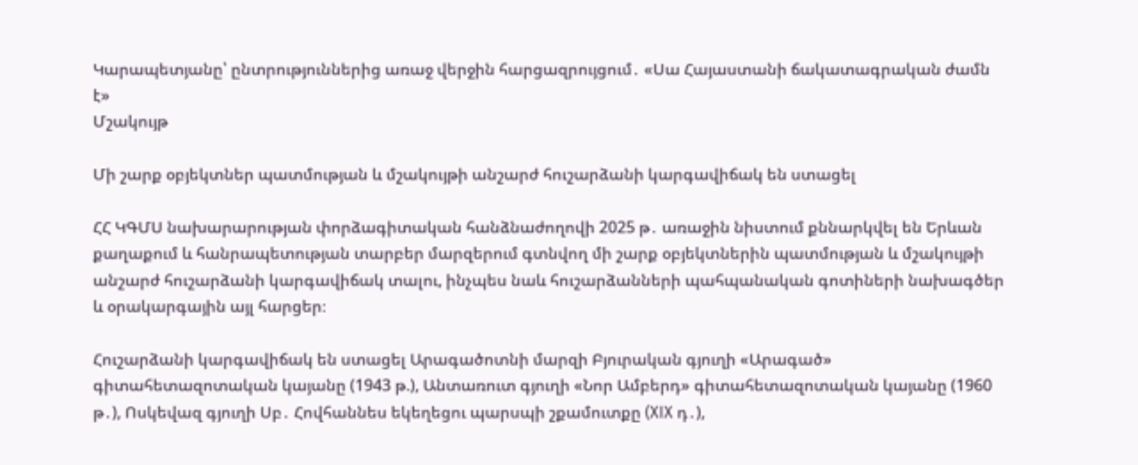Կարապետյանը՝ ընտրություններից առաջ վերջին հարցազրույցում․ «Սա Հայաստանի ճակատագրական ժամն է»
Մշակույթ

Մի շարք օբյեկտներ պատմության և մշակույթի անշարժ հուշարձանի կարգավիճակ են ստացել

ՀՀ ԿԳՄՍ նախարարության փորձագիտական հանձնաժողովի 2025 թ․ առաջին նիստում քննարկվել են Երևան քաղաքում և հանրապետության տարբեր մարզերում գտնվող մի շարք օբյեկտներին պատմության և մշակույթի անշարժ հուշարձանի կարգավիճակ տալու, ինչպես նաև հուշարձանների պահպանական գոտիների նախագծեր և օրակարգային այլ հարցեր։

Հուշարձանի կարգավիճակ են ստացել Արագածոտնի մարզի Բյուրական գյուղի «Արագած» գիտահետազոտական կայանը (1943 թ.), Անտառուտ գյուղի «Նոր Ամբերդ» գիտահետազոտական կայանը (1960 թ․), Ոսկեվազ գյուղի Սբ․ Հովհաննես եկեղեցու պարսպի շքամուտքը (XIX դ․),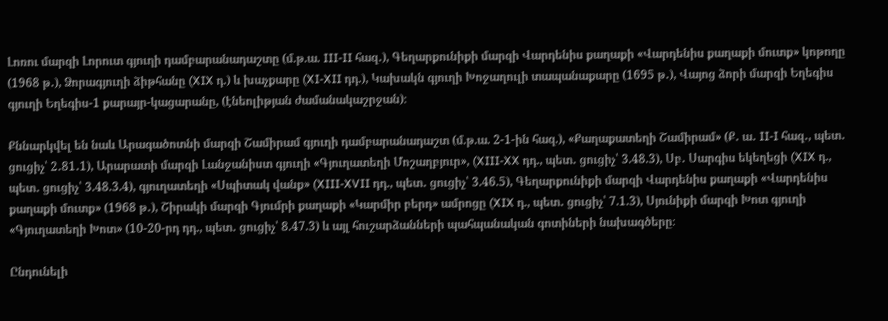Լոռու մարզի Լորուտ գյուղի դամբարանադաշտը (մ.թ.ա. III-II հազ․), Գեղարքունիքի մարզի Վարդենիս քաղաքի «Վարդենիս քաղաքի մուտք» կոթողը (1968 թ․), Ձորագյուղի ձիթհանը (XIX դ.) և խաչքարը (XI-XII դդ.), Կախակն գյուղի Խոջաղուլի տապանաքարը (1695 թ․), Վայոց ձորի մարզի Եղեգիս գյուղի Եղեգիս-1 քարայր-կացարանը, (էնեոլիթյան ժամանակաշրջան)։

Քննարկվել են նաև Արագածոտնի մարզի Շամիրամ գյուղի դամբարանադաշտ (մ.թ.ա. 2-1-ին հազ.), «Քաղաքատեղի Շամիրամ» (Ք․ ա․ II-I հազ․, պետ․ ցուցիչ՝ 2․81․1), Արարատի մարզի Լանջանիստ գյուղի «Գյուղատեղի Մոշաղբյուր», (XIII-XX դդ., պետ․ ցուցիչ՝ 3.48.3), Սբ․ Սարգիս եկեղեցի (XIX դ., պետ․ ցուցիչ՝ 3.48.3.4), գյուղատեղի «Սպիտակ վանք» (XIII-XVII դդ., պետ․ ցուցիչ՝ 3.46.5), Գեղարքունիքի մարզի Վարդենիս քաղաքի «Վարդենիս քաղաքի մուտք» (1968 թ․), Շիրակի մարզի Գյումրի քաղաքի «Կարմիր բերդ» ամրոցը (XIX դ., պետ․ ցուցիչ՝ 7.1.3), Սյունիքի մարզի Խոտ գյուղի «Գյուղատեղի Խոտ» (10-20-րդ դդ., պետ․ ցուցիչ՝ 8.47.3) և այլ հուշարձանների պահպանական գոտիների նախագծերը։

Ընդունելի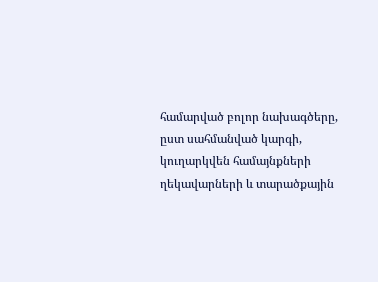համարված բոլոր նախագծերը, ըստ սահմանված կարգի, կուղարկվեն համայնքների ղեկավարների և տարածքային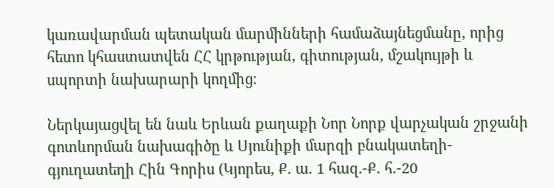կառավարման պետական մարմինների համաձայնեցմանը, որից հետո կհաստատվեն ՀՀ կրթության, գիտության, մշակույթի և սպորտի նախարարի կողմից։

Ներկայացվել են նաև Երևան քաղաքի Նոր Նորք վարչական շրջանի գոտևորման նախագիծը և Սյունիքի մարզի բնակատեղի-գյուղատեղի Հին Գորիս (Կյորես, Ք. ա. 1 հազ.-Ք. հ.-20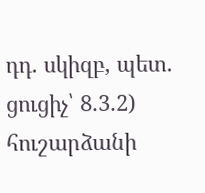դդ. սկիզբ, պետ. ցուցիչ՝ 8․3․2) հուշարձանի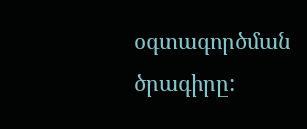օգտագործման ծրագիրը: